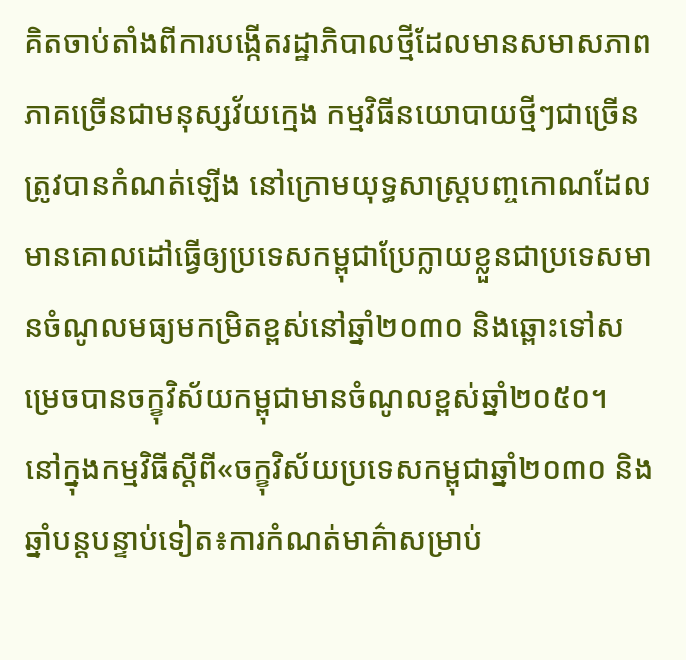គិតចាប់តាំងពីការបង្កើតរដ្ឋាភិបាលថ្មីដែលមានសមាសភាពភាគច្រើនជាមនុស្សវ័យក្មេង កម្មវិធីនយោបាយថ្មីៗជាច្រើនត្រូវបានកំណត់ឡើង នៅក្រោមយុទ្ធសាស្ត្របញ្ចកោណដែលមានគោលដៅធ្វើឲ្យប្រទេសកម្ពុជាប្រែក្លាយខ្លួនជាប្រទេសមានចំណូលមធ្យមកម្រិតខ្ពស់នៅឆ្នាំ២០៣០ និងឆ្ពោះទៅសម្រេចបានចក្ខុវិស័យកម្ពុជាមានចំណូលខ្ពស់ឆ្នាំ២០៥០។
នៅក្នុងកម្មវិធីស្តីពី«ចក្ខុវិស័យប្រទេសកម្ពុជាឆ្នាំ២០៣០ និងឆ្នាំបន្តបន្ទាប់ទៀត៖ការកំណត់មាគ៌ាសម្រាប់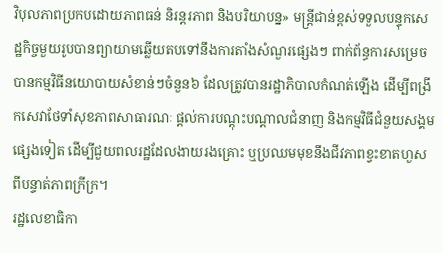វិបុលភាពប្រកបដោយភាពធន់ និរន្តរភាព និងបរិយាបន្ន» មន្ត្រីជាន់ខ្ពស់ទទួលបន្ទុកសេដ្ឋកិច្ចមួយរូបបានព្យាយាមឆ្លើយតបទៅនឹងការតាំងសំណួរផ្សេងៗ ពាក់ព័ន្ធការសម្រេចបានកម្មវិធីនយោបាយសំខាន់ៗចំនួន៦ ដែលត្រូវបានរដ្ឋាភិបាលកំណត់ឡើង ដើម្បីពង្រីកសេវាថែទាំសុខភាពសាធារណៈ ផ្តល់ការបណ្តុះបណ្តាលជំនាញ និងកម្មវិធីជំនួយសង្គមផ្សេងទៀត ដើម្បីជួយពលរដ្ឋដែលងាយរងគ្រោះ ឬប្រឈមមុខនឹងជីវភាពខ្វះខាតហួសពីបន្ទាត់ភាពក្រីក្រ។
រដ្ឋលេខាធិកា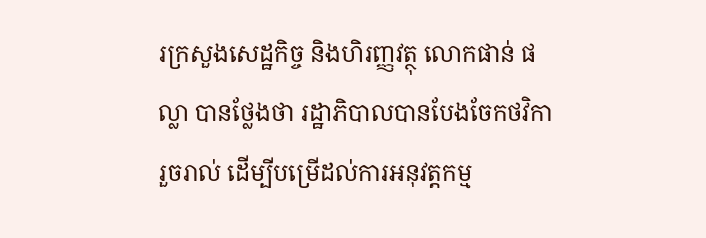រក្រសួងសេដ្ឋកិច្ច និងហិរញ្ញវត្ថុ លោកផាន់ ផល្លា បានថ្លែងថា រដ្ឋាភិបាលបានបែងចែកថវិការួចរាល់ ដើម្បីបម្រើដល់ការអនុវត្តកម្ម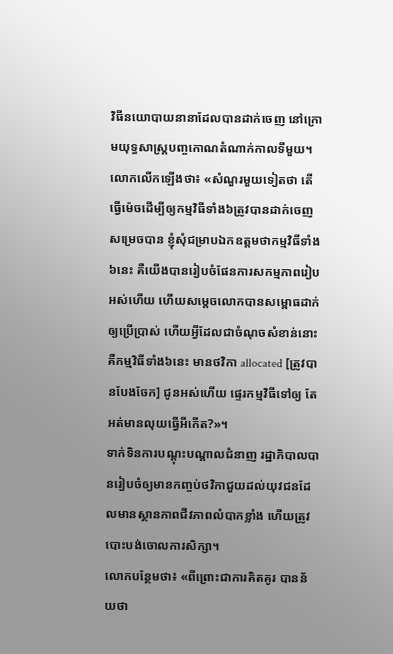វិធីនយោបាយនានាដែលបានដាក់ចេញ នៅក្រោមយុទ្ធសាស្ត្របញ្ចកោណតំណាក់កាលទីមួយ។
លោកលើកឡើងថា៖ «សំណួរមួយទៀតថា តើធ្វើម៉េចដើម្បីឲ្យកម្មវិធីទាំង៦ត្រូវបានដាក់ចេញសម្រេចបាន ខ្ញុំសុំជម្រាបឯកឧត្តមថាកម្មវិធីទាំង៦នេះ គឺយើងបានរៀបចំផែនការសកម្មភាពរៀបអស់ហើយ ហើយសម្តេចលោកបានសម្ពោធដាក់ឲ្យប្រើប្រាស់ ហើយអ្វីដែលជាចំណុចសំខាន់នោះ គឺកម្មវិធីទាំង៦នេះ មានថវិកា allocated [ត្រូវបានបែងចែក] ជូនអស់ហើយ ផ្ទេរកម្មវិធីទៅឲ្យ តែអត់មានលុយធ្វើអីកើត?»។
ទាក់ទិនការបណ្តុះបណ្តាលជំនាញ រដ្ឋាភិបាលបានរៀបចំឲ្យមានកញ្ចប់ថវិកាជួយដល់យុវជនដែលមានស្ថានភាពជីវភាពលំបាកខ្លាំង ហើយត្រូវបោះបង់ចោលការសិក្សា។
លោកបន្ថែមថា៖ «ពីព្រោះជាការគិតគូរ បានន័យថា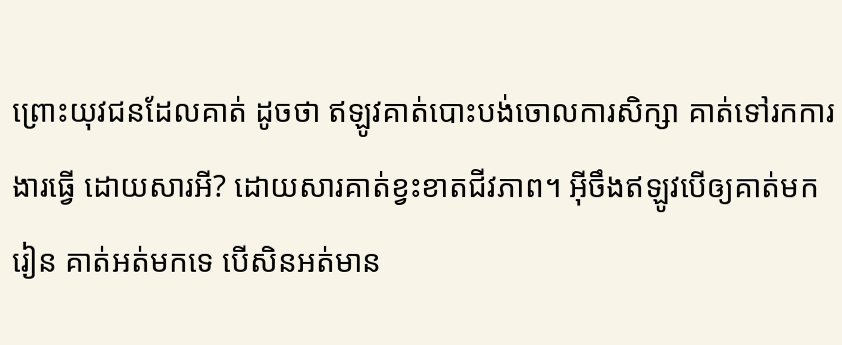ព្រោះយុវជនដែលគាត់ ដូចថា ឥឡូវគាត់បោះបង់ចោលការសិក្សា គាត់ទៅរកការងារធ្វើ ដោយសារអី? ដោយសារគាត់ខ្វះខាតជីវភាព។ អ៊ីចឹងឥឡូវបើឲ្យគាត់មករៀន គាត់អត់មកទេ បើសិនអត់មាន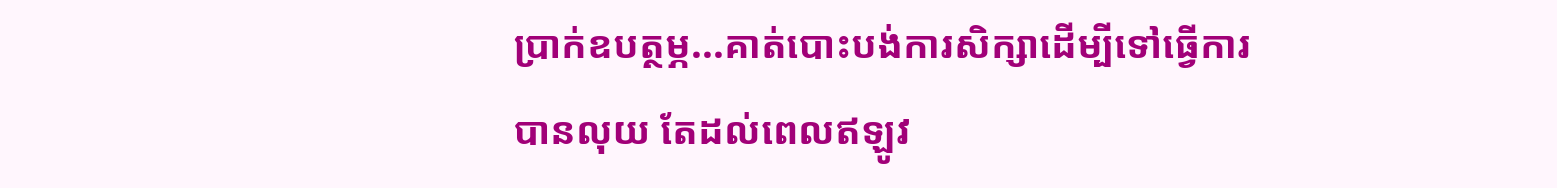ប្រាក់ឧបត្ថម្ភ...គាត់បោះបង់ការសិក្សាដើម្បីទៅធ្វើការបានលុយ តែដល់ពេលឥឡូវ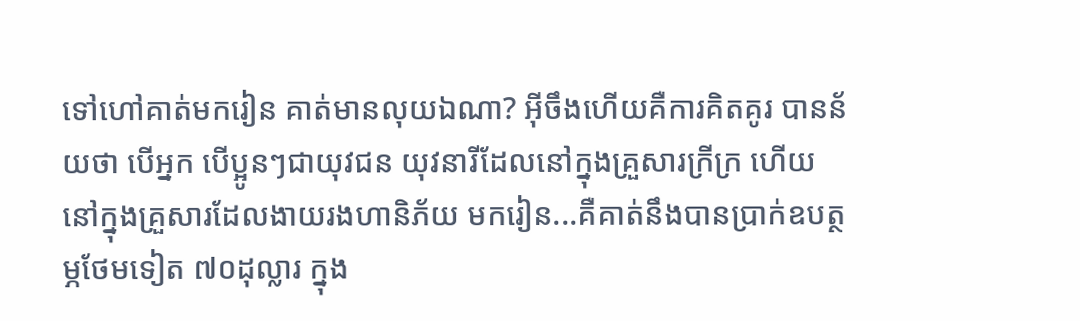ទៅហៅគាត់មករៀន គាត់មានលុយឯណា? អ៊ីចឹងហើយគឺការគិតគូរ បានន័យថា បើអ្នក បើប្អូនៗជាយុវជន យុវនារីដែលនៅក្នុងគ្រួសារក្រីក្រ ហើយនៅក្នុងគ្រួសារដែលងាយរងហានិភ័យ មករៀន...គឺគាត់នឹងបានប្រាក់ឧបត្ថម្ភថែមទៀត ៧០ដុល្លារ ក្នុង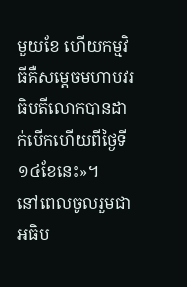មួយខែ ហើយកម្មវិធីគឺសម្តេចមហាបវរធិបតីលោកបានដាក់បើកហើយពីថ្ងៃទី១៤ខែនេះ»។
នៅពេលចូលរួមជាអធិប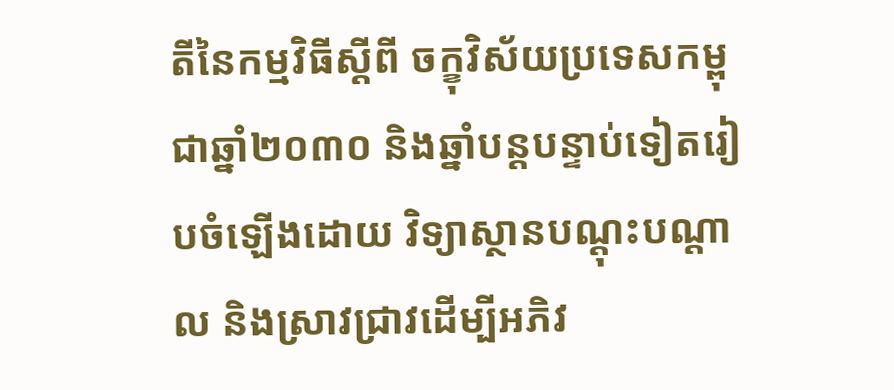តីនៃកម្មវិធីស្តីពី ចក្ខុវិស័យប្រទេសកម្ពុជាឆ្នាំ២០៣០ និងឆ្នាំបន្តបន្ទាប់ទៀតរៀបចំឡើងដោយ វិទ្យាស្ថានបណ្តុះបណ្តាល និងស្រាវជ្រាវដើម្បីអភិវ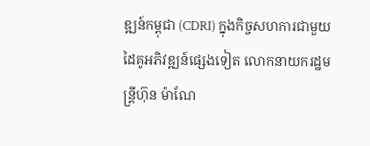ឌ្ឍន៍កម្ពុជា (CDRI) ក្នុងកិច្ចសហការជាមួយដៃគូអភិវឌ្ឍន៍ផ្សេងទៀត លោកនាយករដ្ឋមន្ត្រីហ៊ុន ម៉ាណែ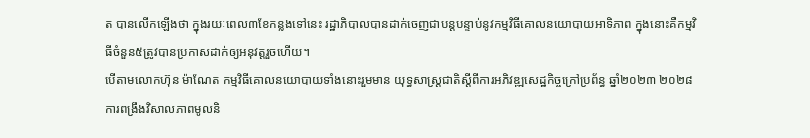ត បានលើកឡើងថា ក្នុងរយៈពេល៣ខែកន្លងទៅនេះ រដ្ឋាភិបាលបានដាក់ចេញជាបន្តបន្ទាប់នូវកម្មវិធីគោលនយោបាយអាទិភាព ក្នុងនោះគឺកម្មវិធីចំនួន៥ត្រូវបានប្រកាសដាក់ឲ្យអនុវត្តរួចហើយ។
បើតាមលោកហ៊ុន ម៉ាណែត កម្មវិធីគោលនយោបាយទាំងនោះរួមមាន យុទ្ធសាស្ត្រជាតិស្តីពីការអភិវឌ្ឍសេដ្ឋកិច្ចក្រៅប្រព័ន្ធ ឆ្នាំ២០២៣ ២០២៨ ការពង្រឹងវិសាលភាពមូលនិ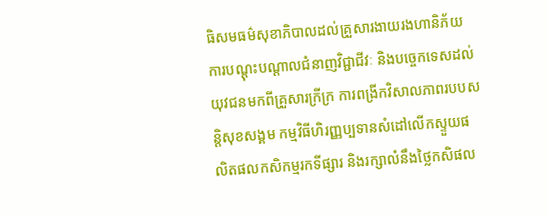ធិសមធម៌សុខាភិបាលដល់គ្រួសារងាយរងហានិភ័យ ការបណ្តុះបណ្តាលជំនាញវិជ្ជាជីវៈ និងបច្ចេកទេសដល់យុវជនមកពីគ្រួសារក្រីក្រ ការពង្រីកវិសាលភាពរបបសន្តិសុខសង្គម កម្មវិធីហិរញ្ញប្បទានសំដៅលើកស្ទួយផលិតផលកសិកម្មរកទីផ្សារ និងរក្សាលំនឹងថ្លៃកសិផល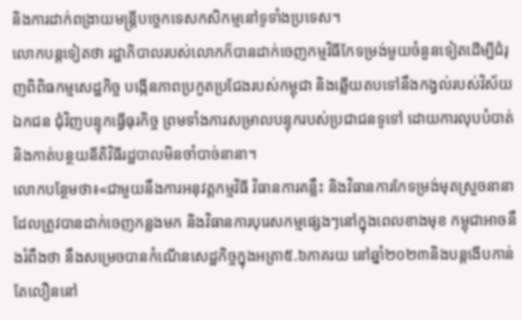និងការដាក់ពង្រាយមន្ត្រីបច្ចេកទេសកសិកម្មនៅទូទាំងប្រទេស។
លោកបន្តទៀតថា រដ្ឋាភិបាលរបស់លោកក៏បានដាក់ចេញកម្មវិធីកែទម្រង់មួយចំនួនទៀតដើម្បីជំរុញពិពិធកម្មសេដ្ឋកិច្ច បង្កើនភាពប្រកួតប្រជែងរបស់កម្ពុជា និងឆ្លើយតបទៅនឹងកង្វល់របស់វិស័យឯកជន ជុំវិញបន្ទុកធ្វើធុរកិច្ច ព្រមទាំងការសម្រាលបន្ទុករបស់ប្រជាជនទូទៅ ដោយការលុបបំបាត់ និងកាត់បន្ថយនីតិវិធីរដ្ឋបាលមិនចាំបាច់នានា។
លោកបន្ថែមថា៖«ជាមួយនឹងការអនុវត្តកម្មវិធី វិធានការគន្លឹះ និងវិធានការកែទម្រង់មុតស្រួចនានា ដែលត្រូវបានដាក់ចេញកន្លងមក និងវិធានការបុរេសកម្មផ្សេងៗនៅក្នុងពេលខាងមុខ កម្ពុជាអាចនឹងរំពឹងថា នឹងសម្រេចបានកំណើនសេដ្ឋកិច្ចក្នុងអត្រា៥.៦ភាគរយ នៅឆ្នាំ២០២៣និងបន្តងើបកាន់តែលឿននៅ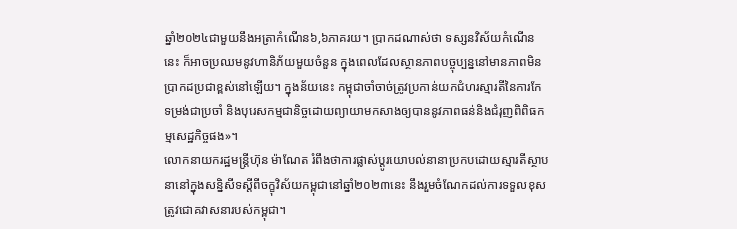ឆ្នាំ២០២៤ជាមួយនឹងអត្រាកំណើន៦,៦ភាគរយ។ ប្រាកដណាស់ថា ទស្សនវិស័យកំណើននេះ ក៏អាចប្រឈមនូវហានិភ័យមួយចំនួន ក្នុងពេលដែលស្ថានភាពបច្ចុប្បន្ននៅមានភាពមិនប្រាកដប្រជាខ្ពស់នៅឡើយ។ ក្នុងន័យនេះ កម្ពុជាចាំចាច់ត្រូវប្រកាន់យកជំហរស្មារតីនៃការកែទម្រង់ជាប្រចាំ និងបុរេសកម្មជានិច្ចដោយព្យាយាមកសាងឲ្យបាននូវភាពធន់និងជំរុញពិពិធកម្មសេដ្ឋកិច្ចផង»។
លោកនាយករដ្ឋមន្ត្រីហ៊ុន ម៉ាណែត រំពឹងថាការផ្លាស់ប្តូរយោបល់នានាប្រកបដោយស្មារតីស្ថាបនានៅក្នុងសន្និសីទស្តីពីចក្ខុវិស័យកម្ពុជានៅឆ្នាំ២០២៣នេះ នឹងរួមចំណែកដល់ការទទួលខុសត្រូវជោគវាសនារបស់កម្ពុជា។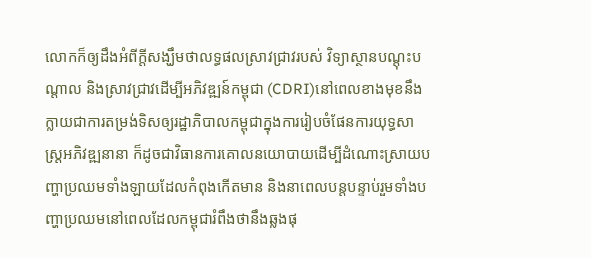លោកក៏ឲ្យដឹងអំពីក្តីសង្ឃឹមថាលទ្ធផលស្រាវជ្រាវរបស់ វិទ្យាស្ថានបណ្តុះបណ្តាល និងស្រាវជ្រាវដើម្បីអភិវឌ្ឍន៍កម្ពុជា (CDRI)នៅពេលខាងមុខនឹងក្លាយជាការតម្រង់ទិសឲ្យរដ្ឋាភិបាលកម្ពុជាក្នុងការរៀបចំផែនការយុទ្ធសាស្ត្រអភិវឌ្ឍនានា ក៏ដូចជាវិធានការគោលនយោបាយដើម្បីដំណោះស្រាយបញ្ហាប្រឈមទាំងឡាយដែលកំពុងកើតមាន និងនាពេលបន្តបន្ទាប់រួមទាំងបញ្ហាប្រឈមនៅពេលដែលកម្ពុជារំពឹងថានឹងឆ្លងផុ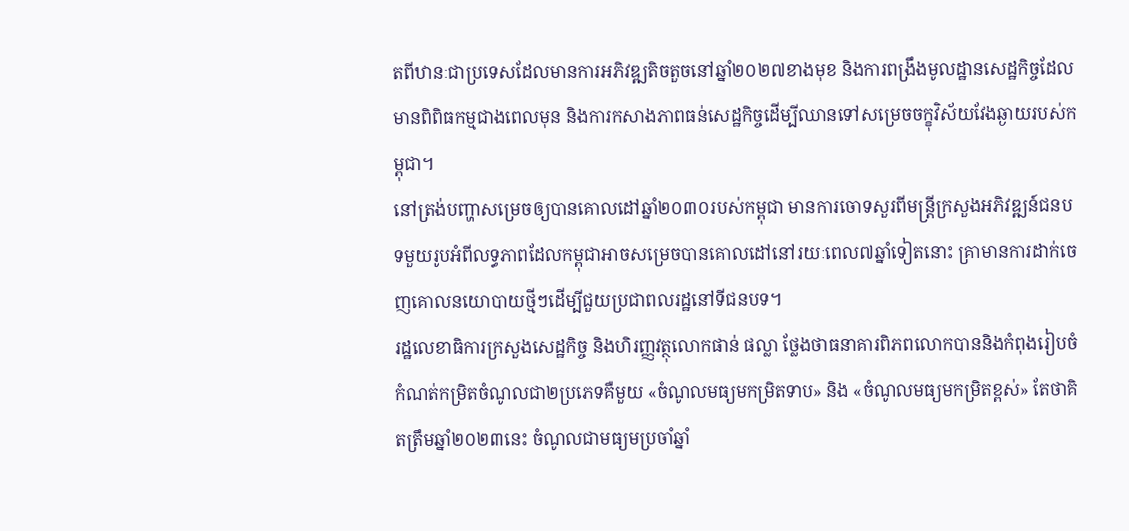តពីឋានៈជាប្រទេសដែលមានការអភិវឌ្ឍតិចតួចនៅឆ្នាំ២០២៧ខាងមុខ និងការពង្រឹងមូលដ្ឋានសេដ្ឋកិច្ចដែលមានពិពិធកម្មជាងពេលមុន និងការកសាងភាពធន់សេដ្ឋកិច្ចដើម្បីឈានទៅសម្រេចចក្ខុវិស័យវែងឆ្ងាយរបស់កម្ពុជា។
នៅត្រង់បញ្ហាសម្រេចឲ្យបានគោលដៅឆ្នាំ២០៣០របស់កម្ពុជា មានការចោទសួរពីមន្ត្រីក្រសួងអភិវឌ្ឍន៍ជនបទមួយរូបអំពីលទ្ធភាពដែលកម្ពុជាអាចសម្រេចបានគោលដៅនៅរយៈពេល៧ឆ្នាំទៀតនោះ គ្រាមានការដាក់ចេញគោលនយោបាយថ្មីៗដើម្បីជួយប្រជាពលរដ្ឋនៅទីជនបទ។
រដ្ឋលេខាធិការក្រសួងសេដ្ឋកិច្ច និងហិរញ្ញវត្ថុលោកផាន់ ផល្លា ថ្លែងថាធនាគារពិភពលោកបាននិងកំពុងរៀបចំកំណត់កម្រិតចំណូលជា២ប្រភេទគឺមួយ «ចំណូលមធ្យមកម្រិតទាប» និង «ចំណូលមធ្យមកម្រិតខ្ពស់» តែថាគិតត្រឹមឆ្នាំ២០២៣នេះ ចំណូលជាមធ្យមប្រចាំឆ្នាំ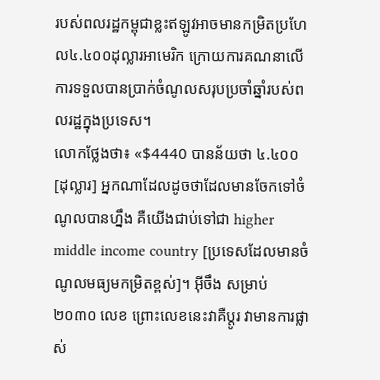របស់ពលរដ្ឋកម្ពុជាខ្លះឥឡូវអាចមានកម្រិតប្រហែល៤.៤០០ដុល្លារអាមេរិក ក្រោយការគណនាលើការទទួលបានប្រាក់ចំណូលសរុបប្រចាំឆ្នាំរបស់ពលរដ្ឋក្នុងប្រទេស។
លោកថ្លែងថា៖ «$4440 បានន័យថា ៤.៤០០[ដុល្លារ] អ្នកណាដែលដូចថាដែលមានចែកទៅចំណូលបានហ្នឹង គឺយើងជាប់ទៅជា higher middle income country [ប្រទេសដែលមានចំណូលមធ្យមកម្រិតខ្ពស់]។ អ៊ីចឹង សម្រាប់២០៣០ លេខ ព្រោះលេខនេះវាគឺប្តូរ វាមានការផ្លាស់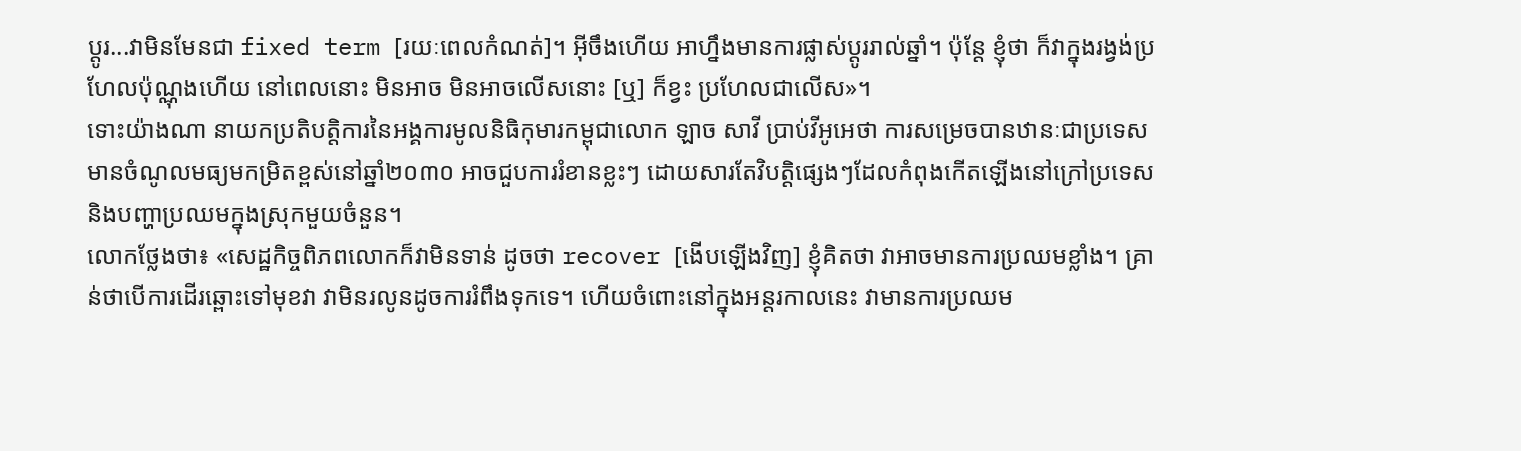ប្តូរ...វាមិនមែនជា fixed term [រយៈពេលកំណត់]។ អ៊ីចឹងហើយ អាហ្នឹងមានការផ្លាស់ប្តូររាល់ឆ្នាំ។ ប៉ុន្តែ ខ្ញុំថា ក៏វាក្នុងរង្វង់ប្រហែលប៉ុណ្ណុងហើយ នៅពេលនោះ មិនអាច មិនអាចលើសនោះ [ឬ] ក៏ខ្វះ ប្រហែលជាលើស»។
ទោះយ៉ាងណា នាយកប្រតិបត្តិការនៃអង្គការមូលនិធិកុមារកម្ពុជាលោក ឡាច សាវី ប្រាប់វីអូអេថា ការសម្រេចបានឋានៈជាប្រទេសមានចំណូលមធ្យមកម្រិតខ្ពស់នៅឆ្នាំ២០៣០ អាចជួបការរំខានខ្លះៗ ដោយសារតែវិបត្តិផ្សេងៗដែលកំពុងកើតឡើងនៅក្រៅប្រទេស និងបញ្ហាប្រឈមក្នុងស្រុកមួយចំនួន។
លោកថ្លែងថា៖ «សេដ្ឋកិច្ចពិភពលោកក៏វាមិនទាន់ ដូចថា recover [ងើបឡើងវិញ] ខ្ញុំគិតថា វាអាចមានការប្រឈមខ្លាំង។ គ្រាន់ថាបើការដើរឆ្ពោះទៅមុខវា វាមិនរលូនដូចការរំពឹងទុកទេ។ ហើយចំពោះនៅក្នុងអន្តរកាលនេះ វាមានការប្រឈម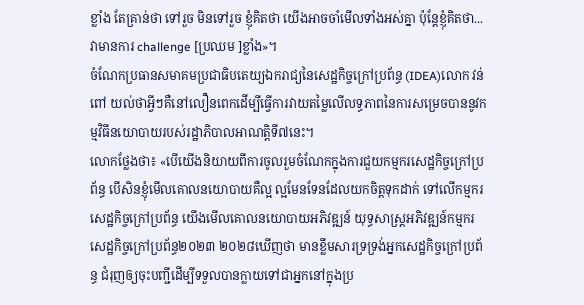ខ្លាំង តែគ្រាន់ថា ទៅរួច មិនទៅរួច ខ្ញុំគិតថា យើងអាចចាំមើលទាំងអស់គ្នា ប៉ុន្តែខ្ញុំគិតថា... វាមានការ challenge [ប្រឈម ]ខ្លាំង»។
ចំណែកប្រធានសមាគមប្រជាធិបតេយ្យឯករាជ្យនៃសេដ្ឋកិច្ចក្រៅប្រព័ន្ធ (IDEA)លោក វន់ ពៅ យល់ថាអ្វីៗគឺនៅលឿនពេកដើម្បីធ្វើការវាយតម្លៃលើលទ្ធភាពនៃការសម្រេចបាននូវកម្មវិធីនយោបាយរបស់រដ្ឋាភិបាលអាណត្តិទី៧នេះ។
លោកថ្លែងថា៖ «បើយើងនិយាយពីការចូលរួមចំណែកក្នុងការជួយកម្មករសេដ្ឋកិច្ចក្រៅប្រព័ន្ធ បើសិនខ្ញុំមើលគោលនយោបាយគឺល្អ ល្អមែនទែនដែលយកចិត្តទុកដាក់ ទៅលើកម្មករសេដ្ឋកិច្ចក្រៅប្រព័ន្ធ យើងមើលគោលនយោបាយអភិវឌ្ឍន៍ យុទ្ធសាស្ត្រអភិវឌ្ឍន៍កម្មករសេដ្ឋកិច្ចក្រៅប្រព័ន្ធ២០២៣ ២០២៨ឃើញថា មានខ្លឹមសារទ្រទ្រង់អ្នកសេដ្ឋកិច្ចក្រៅប្រព័ន្ធ ជំរុញឲ្យចុះបញ្ជីដើម្បីទទួលបានក្លាយទៅជាអ្នកនៅក្នុងប្រ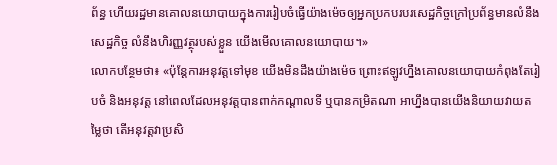ព័ន្ធ ហើយរដ្ឋមានគោលនយោបាយក្នុងការរៀបចំធ្វើយ៉ាងម៉េចឲ្យអ្នកប្រកបរបរសេដ្ឋកិច្ចក្រៅប្រព័ន្ធមានលំនឹងសេដ្ឋកិច្ច លំនឹងហិរញ្ញវត្ថុរបស់ខ្លួន យើងមើលគោលនយោបាយ។»
លោកបន្ថែមថា៖ «ប៉ុន្តែការអនុវត្តទៅមុខ យើងមិនដឹងយ៉ាងម៉េច ព្រោះឥឡូវហ្នឹងគោលនយោបាយកំពុងតែរៀបចំ និងអនុវត្ត នៅពេលដែលអនុវត្តបានពាក់កណ្តាលទី ឬបានកម្រិតណា អាហ្នឹងបានយើងនិយាយវាយតម្លៃថា តើអនុវត្តវាប្រសិ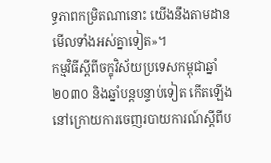ទ្ធភាពកម្រិតណានោះ យើងនឹងតាមដានមើលទាំងអស់គ្នាទៀត»។
កម្មវិធីស្តីពីចក្ខុវិស័យប្រទេសកម្ពុជាឆ្នាំ២០៣០ និងឆ្នាំបន្តបន្ទាប់ទៀត កើតឡើងនៅក្រោយការចេញរបាយការណ៍ស្តីពីប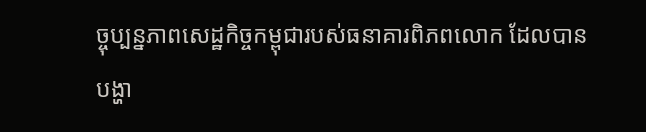ច្ចុប្បន្នភាពសេដ្ឋកិច្ចកម្ពុជារបស់ធនាគារពិភពលោក ដែលបានបង្ហា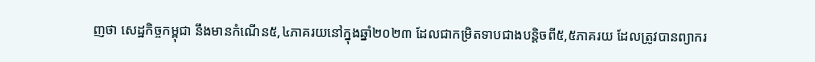ញថា សេដ្ឋកិច្ចកម្ពុជា នឹងមានកំណើន៥,៤ភាគរយនៅក្នុងឆ្នាំ២០២៣ ដែលជាកម្រិតទាបជាងបន្តិចពី៥,៥ភាគរយ ដែលត្រូវបានព្យាករ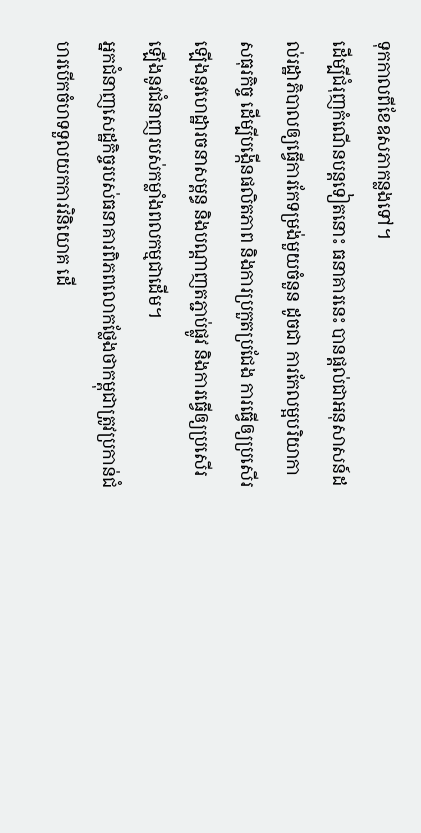ទុកកាលពីខែឧសភាកន្លងទៅ។
ដើម្បីជំរុញកំណើនបន្តទៀតនោះ ធនាគារនេះ បានផ្តល់ជាអនុសាសន៍ដល់រដ្ឋាភិបាលឲ្យធ្វើការកែទម្រង់មួយចំនួន ដូចជា ការកែលម្អបរិយាកាសធុរកិច្ច ដើម្បីបង្កើនផលិតភាព និងការប្រកួតប្រជែង ការធ្វើឲ្យប្រសើរឡើងនូវហេដ្ឋារចនាសម្ពន្ធ និងបណ្តាញតភ្ជាប់ផ្លូវ និងការធ្វើឲ្យប្រសើរឡើងនូវជំនាញរបស់កម្លាំងពលកម្មជាដើម។
អ្នកជំនាញសេដ្ឋកិច្ចរបស់ធនាគារពិភពលោកថ្លែងថាកម្ពុជាត្រូវប្រកាន់ជំហរបើកចំហទទួលយកការវិនិយោគ ដើ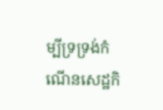ម្បីទ្រទ្រង់កំណើនសេដ្ឋកិ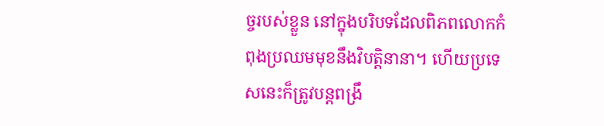ច្ចរបស់ខ្លួន នៅក្នុងបរិបទដែលពិភពលោកកំពុងប្រឈមមុខនឹងវិបត្តិនានា។ ហើយប្រទេសនេះក៏ត្រូវបន្តពង្រឹ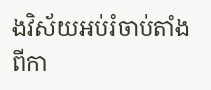ងវិស័យអប់រំចាប់តាំងពីកា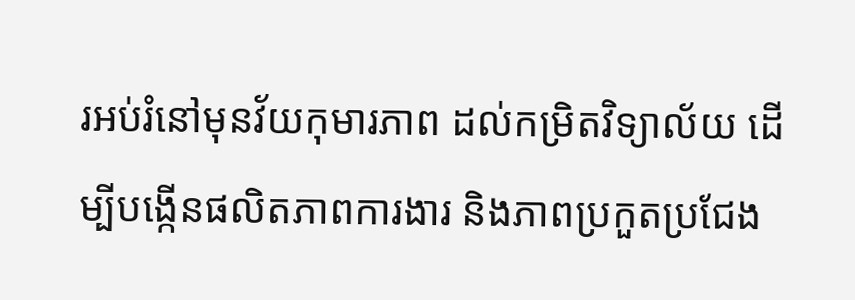រអប់រំនៅមុនវ័យកុមារភាព ដល់កម្រិតវិទ្យាល័យ ដើម្បីបង្កើនផលិតភាពការងារ និងភាពប្រកួតប្រជែង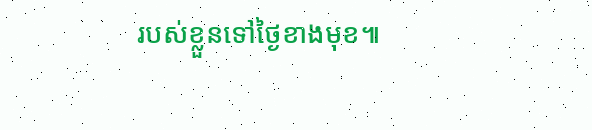របស់ខ្លួនទៅថ្ងៃខាងមុខ៕